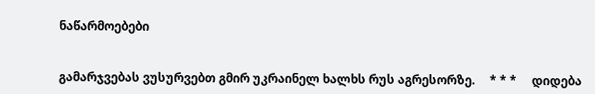ნაწარმოებები


გამარჯვებას ვუსურვებთ გმირ უკრაინელ ხალხს რუს აგრესორზე.     * * *     დიდება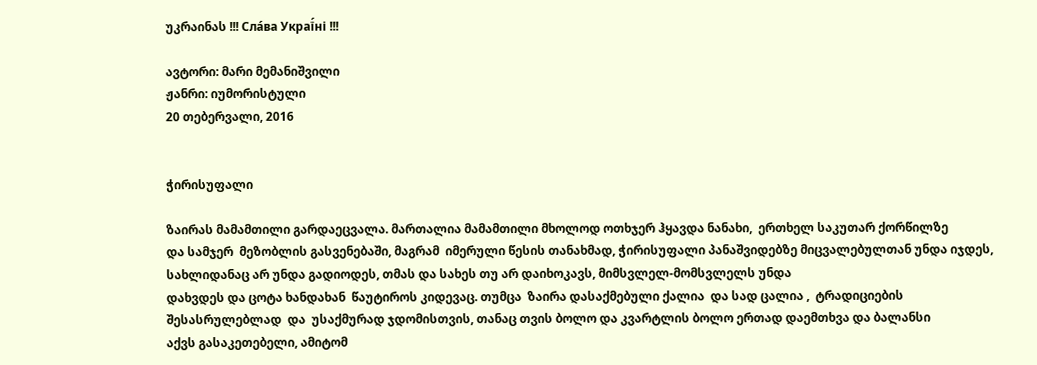უკრაინას !!! Сла́ва Украї́ні !!!

ავტორი: მარი მემანიშვილი
ჟანრი: იუმორისტული
20 თებერვალი, 2016


ჭირისუფალი

ზაირას მამამთილი გარდაეცვალა. მართალია მამამთილი მხოლოდ ოთხჯერ ჰყავდა ნანახი,  ერთხელ საკუთარ ქორწილზე
და სამჯერ  მეზობლის გასვენებაში, მაგრამ  იმერული წესის თანახმად, ჭირისუფალი პანაშვიდებზე მიცვალებულთან უნდა იჯდეს,  სახლიდანაც არ უნდა გადიოდეს, თმას და სახეს თუ არ დაიხოკავს, მიმსვლელ-მომსვლელს უნდა
დახვდეს და ცოტა ხანდახან  წაუტიროს კიდევაც. თუმცა  ზაირა დასაქმებული ქალია  და სად ცალია ,  ტრადიციების შესასრულებლად  და  უსაქმურად ჯდომისთვის, თანაც თვის ბოლო და კვარტლის ბოლო ერთად დაემთხვა და ბალანსი
აქვს გასაკეთებელი, ამიტომ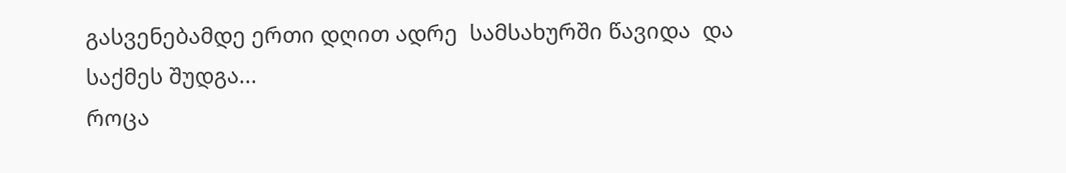გასვენებამდე ერთი დღით ადრე  სამსახურში წავიდა  და საქმეს შუდგა...
როცა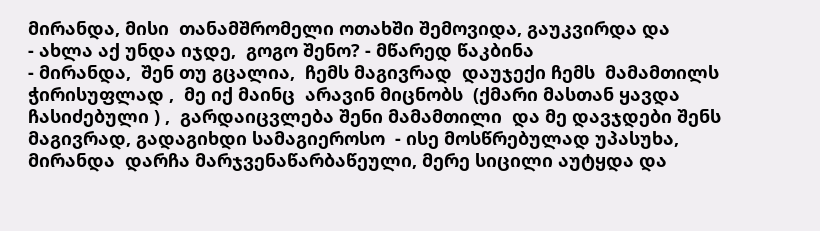მირანდა, მისი  თანამშრომელი ოთახში შემოვიდა, გაუკვირდა და
- ახლა აქ უნდა იჯდე,  გოგო შენო? - მწარედ წაკბინა
- მირანდა,  შენ თუ გცალია,  ჩემს მაგივრად  დაუჯექი ჩემს  მამამთილს ჭირისუფლად ,  მე იქ მაინც  არავინ მიცნობს  (ქმარი მასთან ყავდა ჩასიძებული ) ,  გარდაიცვლება შენი მამამთილი  და მე დავჯდები შენს მაგივრად, გადაგიხდი სამაგიეროსო  - ისე მოსწრებულად უპასუხა, მირანდა  დარჩა მარჯვენაწარბაწეული, მერე სიცილი აუტყდა და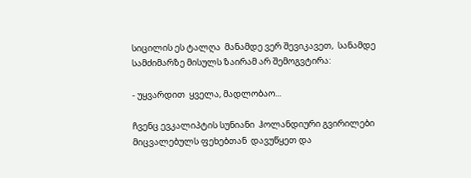სიცილის ეს ტალღა  მანამდე ვერ შევიკავეთ,  სანამდე სამძიმარზე მისულს ზაირამ არ შემოგვტირა:

- უყვარდით  ყველა, მადლობაო...

ჩვენც ევკალიპტის სუნიანი  ჰოლანდიური გვირილები  მიცვალებულს ფეხებთან  დავუწყეთ და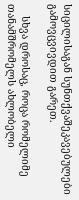სიცილისაგან სუნთქვაშეკავებულები გამოვცვივდით გარეთ.

    სხვა დროსაც, როცა რომელიმე  თანამშრომელს ახლობელი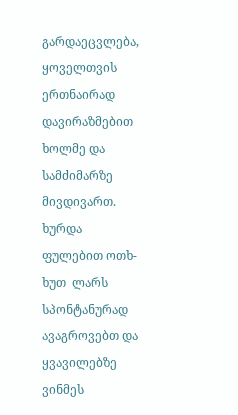გარდაეცვლება, ყოველთვის ერთნაირად  დავირაზმებით
ხოლმე და სამძიმარზე მივდივართ. ხურდა ფულებით ოთხ-ხუთ  ლარს  სპონტანურად ავაგროვებთ და ყვავილებზე ვინმეს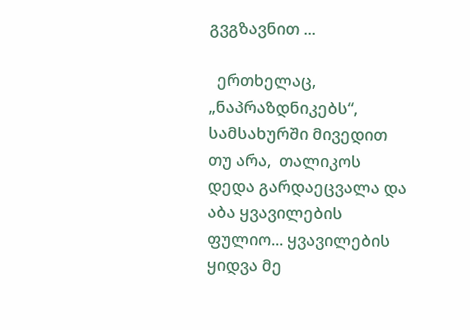გვგზავნით ...

  ერთხელაც, „ნაპრაზდნიკებს“, სამსახურში მივედით თუ არა,  თალიკოს  დედა გარდაეცვალა და აბა ყვავილების ფულიო... ყვავილების ყიდვა მე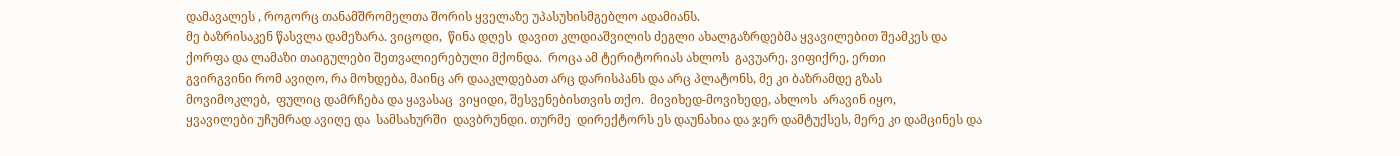დამავალეს , როგორც თანამშრომელთა შორის ყველაზე უპასუხისმგებლო ადამიანს.
მე ბაზრისაკენ წასვლა დამეზარა. ვიცოდი,  წინა დღეს  დავით კლდიაშვილის ძეგლი ახალგაზრდებმა ყვავილებით შეამკეს და  ქორფა და ლამაზი თაიგულები შეთვალიერებული მქონდა.  როცა ამ ტერიტორიას ახლოს  გავუარე, ვიფიქრე, ერთი
გვირგვინი რომ ავიღო, რა მოხდება, მაინც არ დააკლდებათ არც დარისპანს და არც პლატონს, მე კი ბაზრამდე გზას
მოვიმოკლებ,  ფულიც დამრჩება და ყავასაც  ვიყიდი, შესვენებისთვის თქო.  მივიხედ-მოვიხედე, ახლოს  არავინ იყო,
ყვავილები უჩუმრად ავიღე და  სამსახურში  დავბრუნდი. თურმე  დირექტორს ეს დაუნახია და ჯერ დამტუქსეს, მერე კი დამცინეს და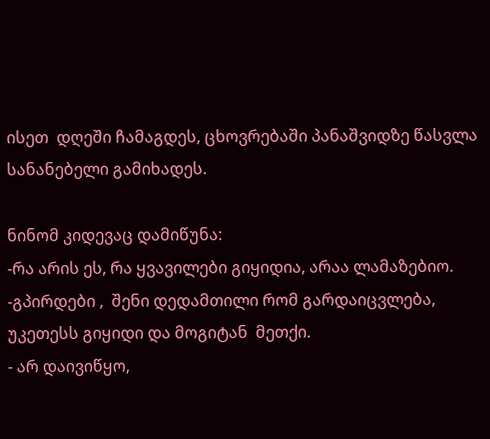ისეთ  დღეში ჩამაგდეს, ცხოვრებაში პანაშვიდზე წასვლა სანანებელი გამიხადეს.

ნინომ კიდევაც დამიწუნა:
-რა არის ეს, რა ყვავილები გიყიდია, არაა ლამაზებიო.
-გპირდები ,  შენი დედამთილი რომ გარდაიცვლება, უკეთესს გიყიდი და მოგიტან  მეთქი.
- არ დაივიწყო,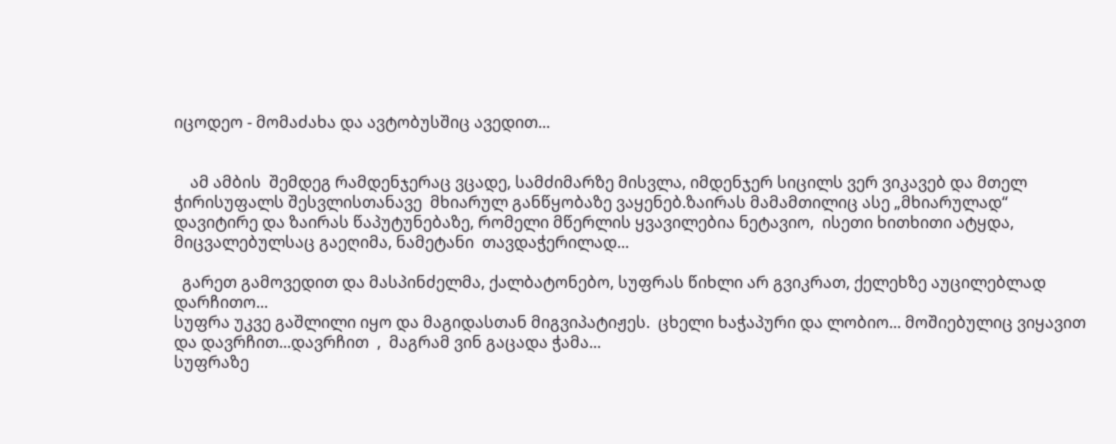იცოდეო - მომაძახა და ავტობუსშიც ავედით...


    ამ ამბის  შემდეგ რამდენჯერაც ვცადე, სამძიმარზე მისვლა, იმდენჯერ სიცილს ვერ ვიკავებ და მთელ ჭირისუფალს შესვლისთანავე  მხიარულ განწყობაზე ვაყენებ.ზაირას მამამთილიც ასე „მხიარულად“ დავიტირე და ზაირას წაპუტუნებაზე, რომელი მწერლის ყვავილებია ნეტავიო,  ისეთი ხითხითი ატყდა,  მიცვალებულსაც გაეღიმა, ნამეტანი  თავდაჭერილად...

  გარეთ გამოვედით და მასპინძელმა, ქალბატონებო, სუფრას წიხლი არ გვიკრათ, ქელეხზე აუცილებლად დარჩითო...
სუფრა უკვე გაშლილი იყო და მაგიდასთან მიგვიპატიჟეს.  ცხელი ხაჭაპური და ლობიო... მოშიებულიც ვიყავით და დავრჩით...დავრჩით  ,  მაგრამ ვინ გაცადა ჭამა...
სუფრაზე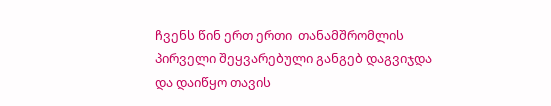ჩვენს წინ ერთ ერთი  თანამშრომლის პირველი შეყვარებული განგებ დაგვიჯდა და დაიწყო თავის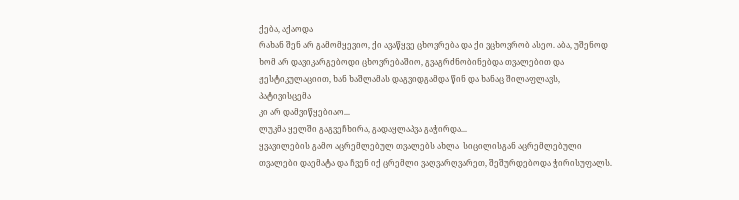ქება, აქაოდა
რახან შენ არ გამომყევიო, ქი ავაწყვე ცხოვრება და ქი ვცხოვრობ ასეო. აბა, უშენოდ ხომ არ დავიკარგებოდი ცხოვრებაშიო, გვაგრძნობინებდა თვალებით და ჟესტიკულაციით, ხან ხაშლამას დაგვიდგამდა წინ და ხანაც შილაფლავს, პატივისცემა
კი არ დამვიწყებიაო...
ლუკმა ყელში გაგვეჩხირა, გადაყლაპვა გაჭირდა...
ყვავილების გამო აცრემლებულ თვალებს ახლა  სიცილისგან აცრემლებული თვალები დაემატა და ჩვენ იქ ცრემლი ვაღვარღვარეთ, შეშურდებოდა ჭირისუფალს.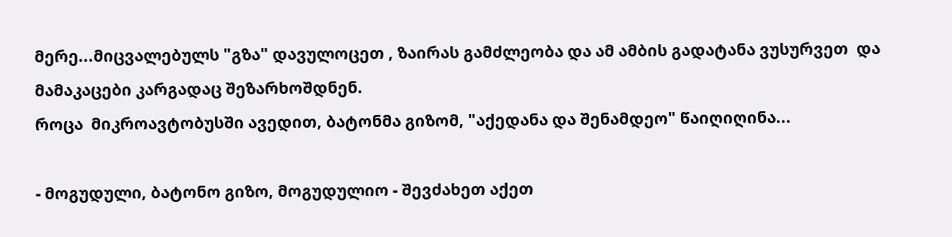მერე...მიცვალებულს "გზა" დავულოცეთ , ზაირას გამძლეობა და ამ ამბის გადატანა ვუსურვეთ  და მამაკაცები კარგადაც შეზარხოშდნენ.
როცა  მიკროავტობუსში ავედით, ბატონმა გიზომ, "აქედანა და შენამდეო" წაიღიღინა...

- მოგუდული, ბატონო გიზო, მოგუდულიო - შევძახეთ აქეთ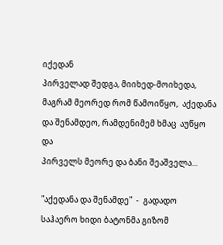იქედან
პირველად შედგა, მიიხედ-მოიხედა, მაგრამ მეორედ რომ წამოიწყო,  აქედანა და შენამდეო, რამდენიმემ ხმაც  აუწყო  და
პირველს მეორე და ბანი შეაშველა...

"აქედანა და შენამდე"  -  გადადო საჰაერო ხიდი ბატონმა გიზომ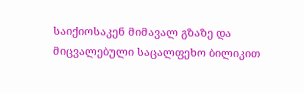საიქიოსაკენ მიმავალ გზაზე და მიცვალებული საცალფეხო ბილიკით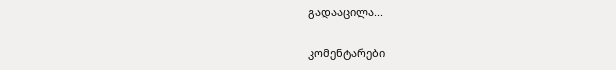გადააცილა...

კომენტარები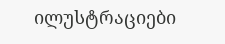ილუსტრაციები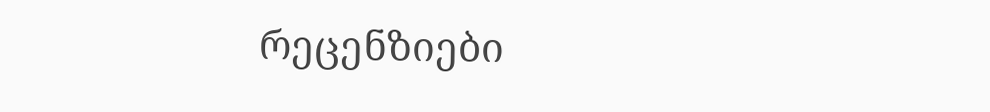რეცენზიები